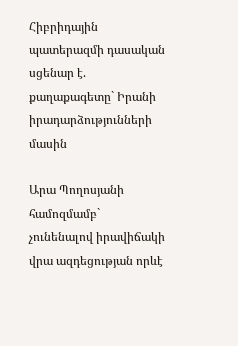Հիբրիդային պատերազմի դասական սցենար է. քաղաքագետը` Իրանի իրադարձությունների մասին

Արա Պողոսյանի համոզմամբ` չունենալով իրավիճակի վրա ազդեցության որևէ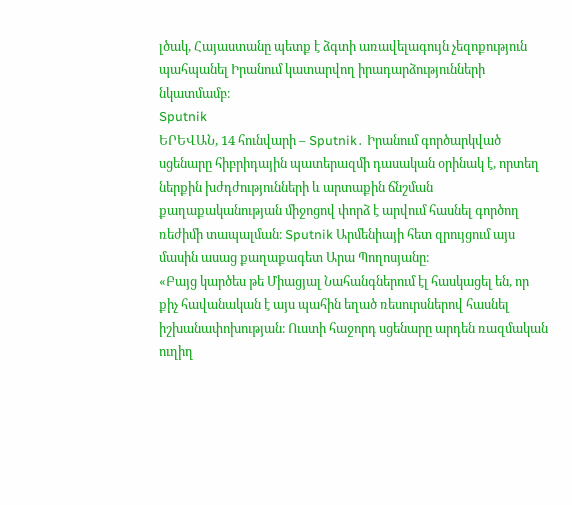լծակ, Հայաստանը պետք է ձգտի առավելագույն չեզոքություն պահպանել Իրանում կատարվող իրադարձությունների նկատմամբ։
Sputnik
ԵՐԵՎԱՆ, 14 հունվարի – Sputnik․ Իրանում գործարկված սցենարը հիբրիդային պատերազմի դասական օրինակ է, որտեղ ներքին խժդժությունների և արտաքին ճնշման քաղաքականության միջոցով փորձ է արվում հասնել գործող ռեժիմի տապալման։ Sputnik Արմենիայի հետ զրույցում այս մասին ասաց քաղաքագետ Արա Պողոսյանը։
«Բայց կարծես թե Միացյալ Նահանգներում էլ հասկացել են, որ քիչ հավանական է այս պահին եղած ռեսուրսներով հասնել իշխանափոխության։ Ուստի հաջորդ սցենարը արդեն ռազմական ուղիղ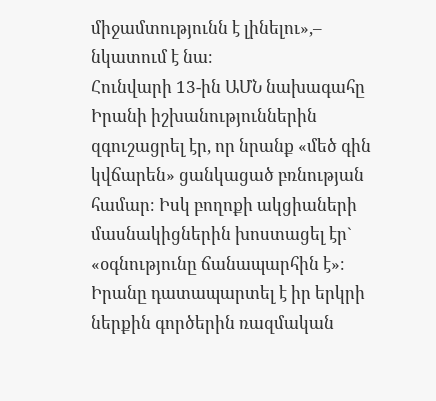միջամտությունն է լինելու»,– նկատում է նա։
Հունվարի 13-ին ԱՄՆ նախագահը Իրանի իշխանություններին զգուշացրել էր, որ նրանք «մեծ գին կվճարեն» ցանկացած բռնության համար։ Իսկ բողոքի ակցիաների մասնակիցներին խոստացել էր` «օգնությունը ճանապարհին է»։ Իրանը դատապարտել է իր երկրի ներքին գործերին ռազմական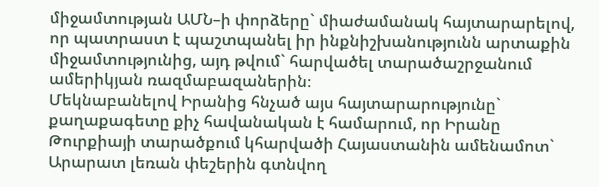միջամտության ԱՄՆ–ի փորձերը` միաժամանակ հայտարարելով, որ պատրաստ է պաշտպանել իր ինքնիշխանությունն արտաքին միջամտությունից, այդ թվում` հարվածել տարածաշրջանում ամերիկյան ռազմաբազաներին։
Մեկնաբանելով Իրանից հնչած այս հայտարարությունը` քաղաքագետը քիչ հավանական է համարում, որ Իրանը Թուրքիայի տարածքում կհարվածի Հայաստանին ամենամոտ` Արարատ լեռան փեշերին գտնվող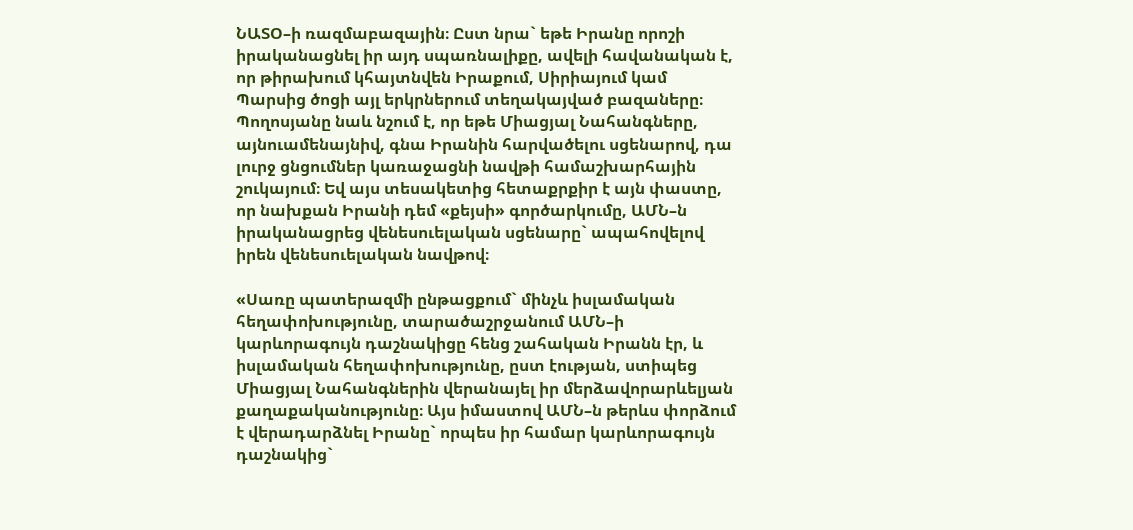ՆԱՏՕ–ի ռազմաբազային։ Ըստ նրա` եթե Իրանը որոշի իրականացնել իր այդ սպառնալիքը, ավելի հավանական է, որ թիրախում կհայտնվեն Իրաքում, Սիրիայում կամ Պարսից ծոցի այլ երկրներում տեղակայված բազաները։
Պողոսյանը նաև նշում է, որ եթե Միացյալ Նահանգները, այնուամենայնիվ, գնա Իրանին հարվածելու սցենարով, դա լուրջ ցնցումներ կառաջացնի նավթի համաշխարհային շուկայում։ Եվ այս տեսակետից հետաքրքիր է այն փաստը, որ նախքան Իրանի դեմ «քեյսի» գործարկումը, ԱՄՆ–ն իրականացրեց վենեսուելական սցենարը` ապահովելով իրեն վենեսուելական նավթով։

«Սառը պատերազմի ընթացքում` մինչև իսլամական հեղափոխությունը, տարածաշրջանում ԱՄՆ–ի կարևորագույն դաշնակիցը հենց շահական Իրանն էր, և իսլամական հեղափոխությունը, ըստ էության, ստիպեց Միացյալ Նահանգներին վերանայել իր մերձավորարևելյան քաղաքականությունը։ Այս իմաստով ԱՄՆ–ն թերևս փորձում է վերադարձնել Իրանը` որպես իր համար կարևորագույն դաշնակից`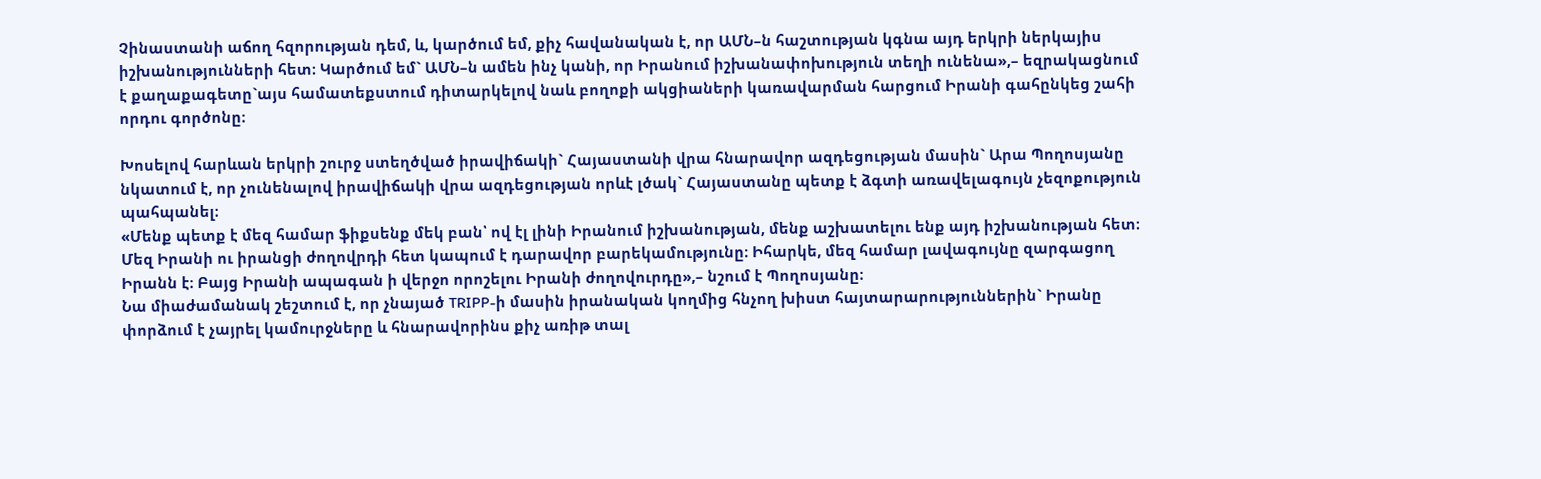Չինաստանի աճող հզորության դեմ, և, կարծում եմ, քիչ հավանական է, որ ԱՄՆ–ն հաշտության կգնա այդ երկրի ներկայիս իշխանությունների հետ։ Կարծում եմ` ԱՄՆ–ն ամեն ինչ կանի, որ Իրանում իշխանափոխություն տեղի ունենա»,– եզրակացնում է քաղաքագետը`այս համատեքստում դիտարկելով նաև բողոքի ակցիաների կառավարման հարցում Իրանի գահընկեց շահի որդու գործոնը։

Խոսելով հարևան երկրի շուրջ ստեղծված իրավիճակի` Հայաստանի վրա հնարավոր ազդեցության մասին` Արա Պողոսյանը նկատում է, որ չունենալով իրավիճակի վրա ազդեցության որևէ լծակ` Հայաստանը պետք է ձգտի առավելագույն չեզոքություն պահպանել։
«Մենք պետք է մեզ համար ֆիքսենք մեկ բան՝ ով էլ լինի Իրանում իշխանության, մենք աշխատելու ենք այդ իշխանության հետ։ Մեզ Իրանի ու իրանցի ժողովրդի հետ կապում է դարավոր բարեկամությունը։ Իհարկե, մեզ համար լավագույնը զարգացող Իրանն է։ Բայց Իրանի ապագան ի վերջո որոշելու Իրանի ժողովուրդը»,– նշում է Պողոսյանը։
Նա միաժամանակ շեշտում է, որ չնայած TRIPP-ի մասին իրանական կողմից հնչող խիստ հայտարարություններին` Իրանը փորձում է չայրել կամուրջները և հնարավորինս քիչ առիթ տալ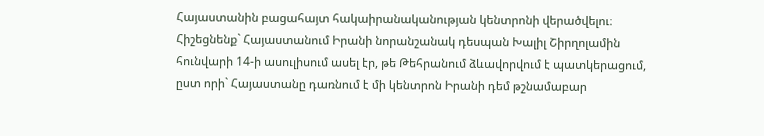Հայաստանին բացահայտ հակաիրանականության կենտրոնի վերածվելու։
Հիշեցնենք` Հայաստանում Իրանի նորանշանակ դեսպան Խալիլ Շիրղոլամին հունվարի 14-ի ասուլիսում ասել էր, թե Թեհրանում ձևավորվում է պատկերացում, ըստ որի` Հայաստանը դառնում է մի կենտրոն Իրանի դեմ թշնամաբար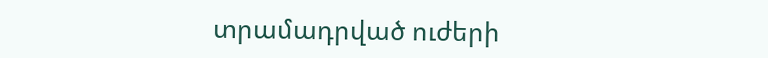տրամադրված ուժերի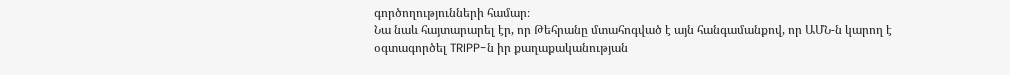գործողությունների համար։
Նա նաև հայտարարել էր, որ Թեհրանը մտահոգված է այն հանգամանքով, որ ԱՄՆ-ն կարող է օգտագործել TRIPP-ն իր քաղաքականության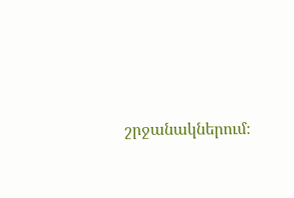շրջանակներում։